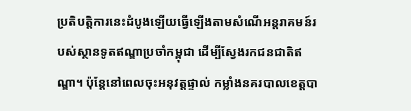ប្រតិបត្តិការនេះដំបូងឡើយធ្វើឡើងតាមសំណើអន្តរាគមន៍របស់ស្ថានទូតឥណ្ឌាប្រចាំកម្ពុជា ដើម្បីស្វែងរកជនជាតិឥណ្ឌា។ ប៉ុន្តែនៅពេលចុះអនុវត្តផ្ទាល់ កម្លាំងនគរបាលខេត្តបា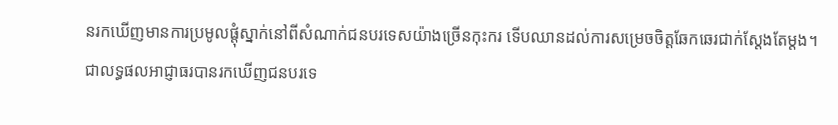នរកឃើញមានការប្រមូលផ្តុំស្នាក់នៅពីសំណាក់ជនបរទេសយ៉ាងច្រើនកុះករ ទើបឈានដល់ការសម្រេចចិត្តឆែកឆេរជាក់ស្តែងតែម្តង។
ជាលទ្ធផលអាជ្ញាធរបានរកឃើញជនបរទេ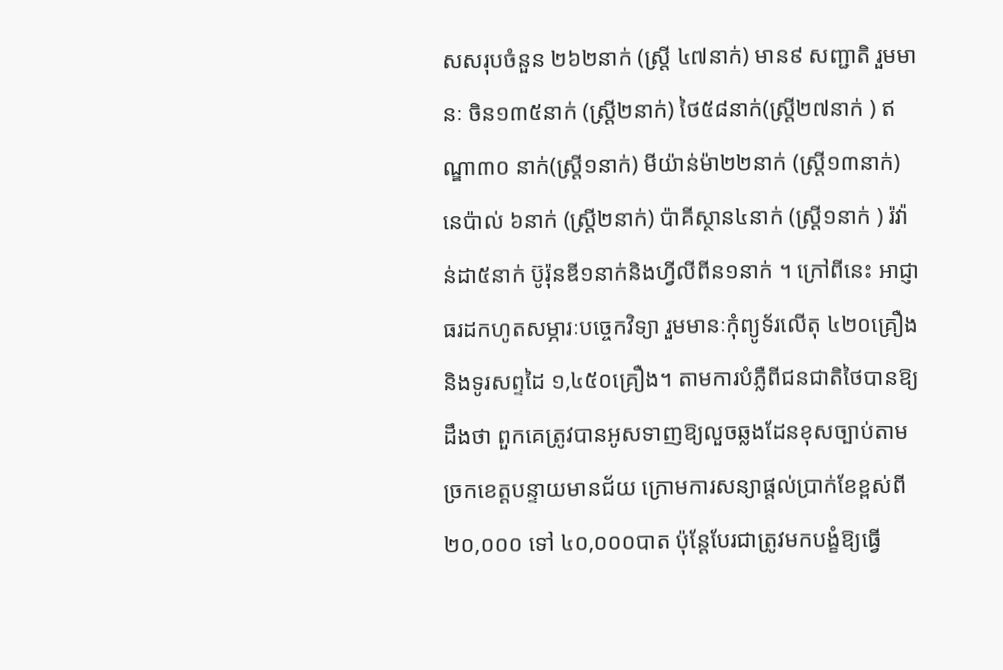សសរុបចំនួន ២៦២នាក់ (ស្រី្ត ៤៧នាក់) មាន៩ សញ្ជាតិ រួមមានៈ ចិន១៣៥នាក់ (ស្ត្រី២នាក់) ថៃ៥៨នាក់(ស្រ្តី២៧នាក់ ) ឥណ្ឌា៣០ នាក់(ស្រ្តី១នាក់) មីយ៉ាន់ម៉ា២២នាក់ (ស្រ្តី១៣នាក់) នេប៉ាល់ ៦នាក់ (ស្រ្តី២នាក់) ប៉ាគីស្ថាន៤នាក់ (ស្រ្តី១នាក់ ) រ៉វ៉ាន់ដា៥នាក់ ប៊ូរ៉ុនឌី១នាក់និងហ្វីលីពីន១នាក់ ។ ក្រៅពីនេះ អាជ្ញាធរដកហូតសម្ភារៈបច្ចេកវិទ្យា រួមមានៈកុំព្យូទ័រលើតុ ៤២០គ្រឿង និងទូរសព្ទដៃ ១,៤៥០គ្រឿង។ តាមការបំភ្លឺពីជនជាតិថៃបានឱ្យដឹងថា ពួកគេត្រូវបានអូសទាញឱ្យលួចឆ្លងដែនខុសច្បាប់តាមច្រកខេត្តបន្ទាយមានជ័យ ក្រោមការសន្យាផ្តល់ប្រាក់ខែខ្ពស់ពី ២០,០០០ ទៅ ៤០,០០០បាត ប៉ុន្តែបែរជាត្រូវមកបង្ខំឱ្យធ្វើ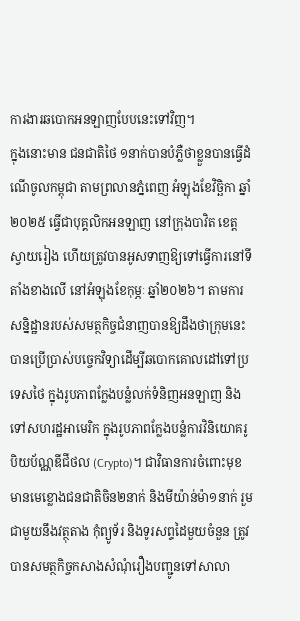ការងារឆបោកអនឡាញបែបនេះទៅវិញ។
ក្នុងនោះមាន ជនជាតិថៃ ១នាក់បានបំភ្លឺថាខ្លួនបានធ្វើដំណើចូលកម្ពុជា តាមព្រលានភ្នំពេញ អំឡុងខែវិច្ឆិកា ឆ្នាំ២០២៥ ធ្វើជាបុគ្គលិកអនឡាញ នៅក្រុងបាវិត ខេត្តស្វាយរៀង ហើយត្រូវបានអូសទាញឱ្យទៅធ្វើការនៅទីតាំងខាងលើ នៅអំឡុងខែកុម្ភៈ ឆ្នាំ២០២៦។ តាមការសន្និដ្ឋានរបស់សមត្ថកិច្ចជំនាញបានឱ្យដឹងថាក្រុមនេះ បានប្រើប្រាស់បច្ចេកវិទ្យាដើម្បីឆបោកគោលដៅទៅប្រទេសថៃ ក្នុងរូបភាពក្លែងបន្លំលក់ទំនិញអនឡាញ និងទៅសហរដ្ឋអាមេរិក ក្នុងរូបភាពក្លែងបន្លំការវិនិយោគរូបិយប័ណ្ណឌីជីថល (Crypto)។ ជាវិធានការចំពោះមុខ មានមេខ្លោងជនជាតិចិន២នាក់ និងមីយ៉ាន់ម៉ា១នាក់ រួមជាមួយនឹងវត្ថុតាង កុំព្យូទ័រ និងទូរសព្ទដៃមួយចំនួន ត្រូវបានសមត្ថកិច្ចកសាងសំណុំរឿងបញ្ជូនទៅសាលា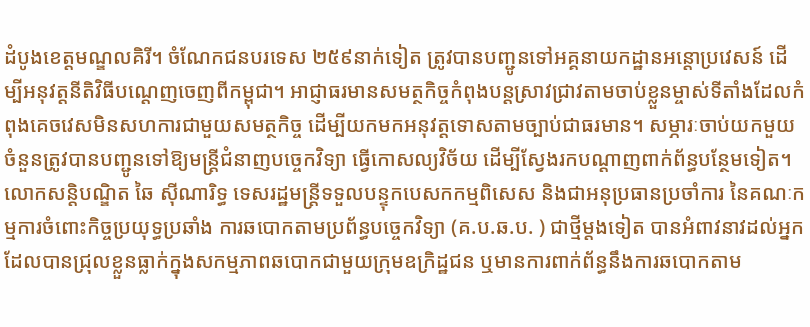ដំបូងខេត្តមណ្ឌលគិរី។ ចំណែកជនបរទេស ២៥៩នាក់ទៀត ត្រូវបានបញ្ជូនទៅអគ្គនាយកដ្ឋានអន្តោប្រវេសន៍ ដើម្បីអនុវត្តនីតិវិធីបណ្តេញចេញពីកម្ពុជា។ អាជ្ញាធរមានសមត្ថកិច្ចកំពុងបន្តស្រាវជ្រាវតាមចាប់ខ្លួនម្ចាស់ទីតាំងដែលកំពុងគេចវេសមិនសហការជាមួយសមត្ថកិច្ច ដើម្បីយកមកអនុវត្តទោសតាមច្បាប់ជាធរមាន។ សម្ភារៈចាប់យកមួយចំនួនត្រូវបានបញ្ជូនទៅឱ្យមន្ត្រីជំនាញបច្ចេកវិទ្យា ធ្វើកោសល្យវិច័យ ដើម្បីស្វែងរកបណ្តាញពាក់ព័ន្ធបន្ថែមទៀត។
លោកសន្តិបណ្ឌិត ឆៃ ស៊ីណារិទ្ធ ទេសរដ្ឋមន្ត្រីទទួលបន្ទុកបេសកកម្មពិសេស និងជាអនុប្រធានប្រចាំការ នៃគណៈកម្មការចំពោះកិច្ចប្រយុទ្ធប្រឆាំង ការឆបោកតាមប្រព័ន្ធបច្ចេកវិទ្យា (គ.ប.ឆ.ប. ) ជាថ្មីម្តងទៀត បានអំពាវនាវដល់អ្នកដែលបានជ្រុលខ្លួនធ្លាក់ក្នុងសកម្មភាពឆបោកជាមួយក្រុមឧក្រិដ្ឋជន ឬមានការពាក់ព័ន្ធនឹងការឆបោកតាម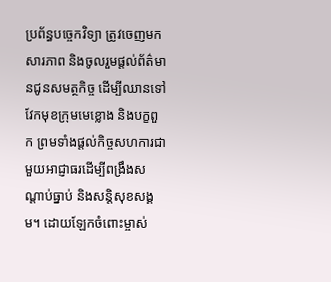ប្រព័ន្ធបច្ចេកវិទ្យា ត្រូវចេញមកសារភាព និងចូលរួមផ្តល់ព័ត៌មានជូនសមត្ថកិច្ច ដើម្បីឈានទៅវែកមុខក្រុមមេខ្លោង និងបក្ខពួក ព្រមទាំងផ្តល់កិច្ចសហការជាមួយអាជ្ញាធរដើម្បីពង្រឹងសណ្តាប់ធ្នាប់ និងសន្តិសុខសង្គម។ ដោយឡែកចំពោះម្ចាស់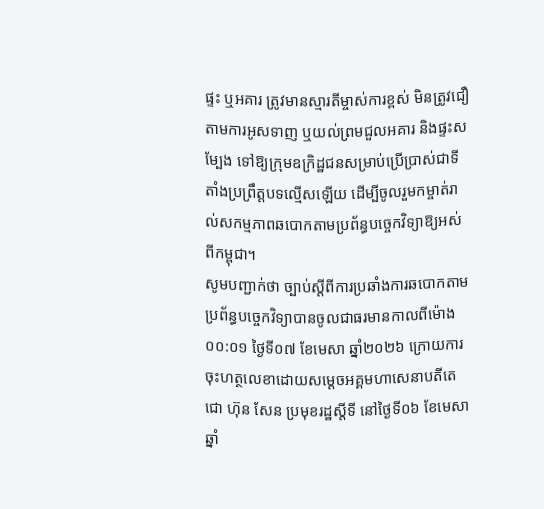ផ្ទះ ឬអគារ ត្រូវមានស្មារតីម្ចាស់ការខ្ពស់ មិនត្រូវជឿតាមការអូសទាញ ឬយល់ព្រមជួលអគារ និងផ្ទះសម្បែង ទៅឱ្យក្រុមឧក្រិដ្ឋជនសម្រាប់ប្រើប្រាស់ជាទីតាំងប្រព្រឹត្តបទល្មើសឡើយ ដើម្បីចូលរួមកម្ចាត់រាល់សកម្មភាពឆបោកតាមប្រព័ន្ធបច្ចេកវិទ្យាឱ្យអស់ពីកម្ពុជា។
សូមបញ្ជាក់ថា ច្បាប់ស្តីពីការប្រឆាំងការឆបោកតាមប្រព័ន្ធបច្ចេកវិទ្យាបានចូលជាធរមានកាលពីម៉ោង ០០:០១ ថ្ងៃទី០៧ ខែមេសា ឆ្នាំ២០២៦ ក្រោយការចុះហត្ថលេខាដោយសម្តេចអគ្គមហាសេនាបតីតេជោ ហ៊ុន សែន ប្រមុខរដ្ឋស្តីទី នៅថ្ងៃទី០៦ ខែមេសា ឆ្នាំ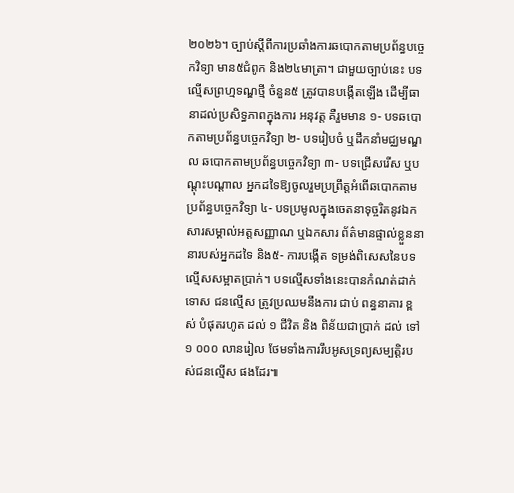២០២៦។ ច្បាប់ស្តីពីការប្រឆាំងការឆបោកតាមប្រព័ន្ធបច្ចេកវិទ្យា មាន៥ជំពូក និង២៤មាត្រា។ ជាមួយច្បាប់នេះ បទល្មើសព្រហ្មទណ្ឌថ្មី ចំនួន៥ ត្រូវបានបង្កើតឡើង ដើម្បីធានាដល់ប្រសិទ្ធភាពក្នុងការ អនុវត្ត គឺរួមមាន ១- បទឆបោកតាមប្រព័ន្ធបច្ចេកវិទ្យា ២- បទរៀបចំ ឬដឹកនាំមជ្ឈមណ្ឌល ឆបោកតាមប្រព័ន្ធបច្ចេកវិទ្យា ៣- បទជ្រើសរើស ឬបណ្តុះបណ្តាល អ្នកដទៃឱ្យចូលរួមប្រព្រឹត្តអំពើឆបោកតាម ប្រព័ន្ធបច្ចេកវិទ្យា ៤- បទប្រមូលក្នុងចេតនាទុច្ចរិតនូវឯកសារសម្គាល់អត្តសញ្ញាណ ឬឯកសារ ព័ត៌មានផ្ទាល់ខ្លួននានារបស់អ្នកដទៃ និង៥- ការបង្កើត ទម្រង់ពិសេសនៃបទល្មើសសម្អាតប្រាក់។ បទល្មើសទាំងនេះបានកំណត់ដាក់ទោស ជនល្មើស ត្រូវប្រឈមនឹងការ ជាប់ ពន្ធនាគារ ខ្ពស់ បំផុតរហូត ដល់ ១ ជីវិត និង ពិន័យជាប្រាក់ ដល់ ទៅ ១ ០០០ លានរៀល ថែមទាំងការរឹបអូសទ្រព្យសម្បត្តិរបស់ជនល្មើស ផងដែរ៕